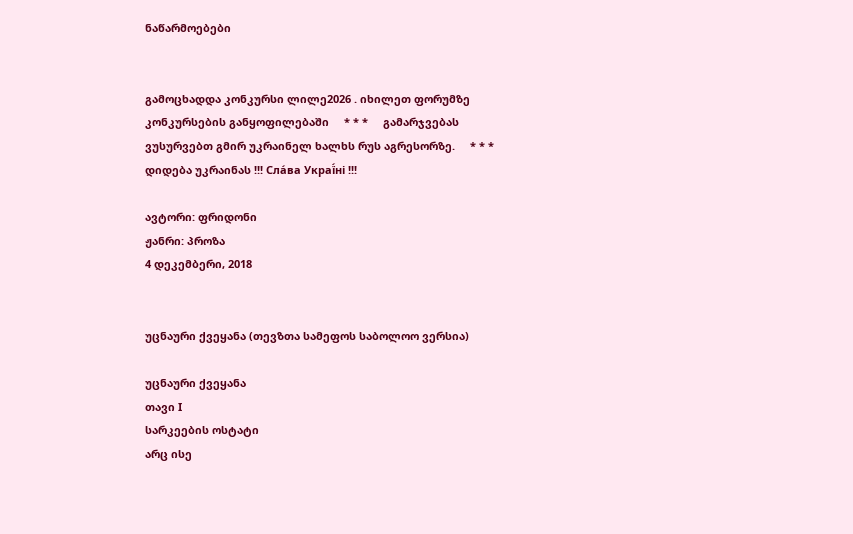ნაწარმოებები


გამოცხადდა კონკურსი ლილე2026 . იხილეთ ფორუმზე კონკურსების განყოფილებაში     * * *     გამარჯვებას ვუსურვებთ გმირ უკრაინელ ხალხს რუს აგრესორზე.     * * *     დიდება უკრაინას !!! Сла́ва Украї́ні !!!

ავტორი: ფრიდონი
ჟანრი: პროზა
4 დეკემბერი, 2018


უცნაური ქვეყანა (თევზთა სამეფოს საბოლოო ვერსია)

უცნაური ქვეყანა
თავი I
სარკეების ოსტატი
არც ისე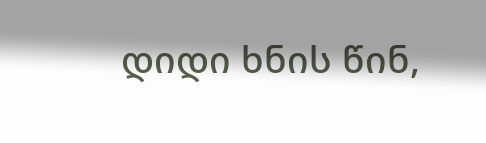დიდი ხნის წინ,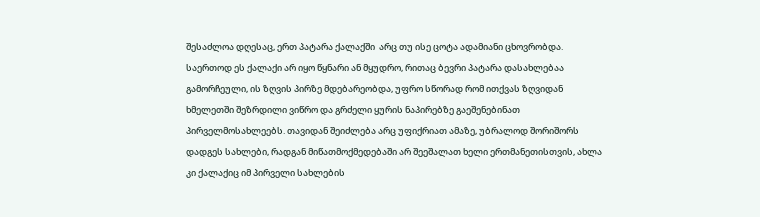შესაძლოა დღესაც, ერთ პატარა ქალაქში  არც თუ ისე ცოტა ადამიანი ცხოვრობდა. საერთოდ ეს ქალაქი არ იყო წყნარი ან მყუდრო, რითაც ბევრი პატარა დასახლებაა გამორჩეული, ის ზღვის პირზე მდებარეობდა, უფრო სწორად რომ ითქვას ზღვიდან ხმელეთში შეზრდილი ვიწრო და გრძელი ყურის ნაპირებზე გაეშენებინათ პირველმოსახლეებს. თავიდან შეიძლება არც უფიქრიათ ამაზე, უბრალოდ შორიშორს დადგეს სახლები, რადგან მიწათმოქმედებაში არ შეეშალათ ხელი ერთმანეთისთვის, ახლა კი ქალაქიც იმ პირველი სახლების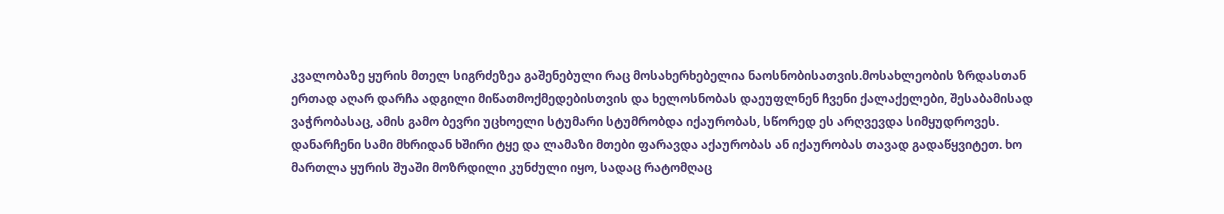კვალობაზე ყურის მთელ სიგრძეზეა გაშენებული რაც მოსახერხებელია ნაოსნობისათვის.მოსახლეობის ზრდასთან ერთად აღარ დარჩა ადგილი მიწათმოქმედებისთვის და ხელოსნობას დაეუფლნენ ჩვენი ქალაქელები, შესაბამისად ვაჭრობასაც, ამის გამო ბევრი უცხოელი სტუმარი სტუმრობდა იქაურობას, სწორედ ეს არღვევდა სიმყუდროვეს. დანარჩენი სამი მხრიდან ხშირი ტყე და ლამაზი მთები ფარავდა აქაურობას ან იქაურობას თავად გადაწყვიტეთ. ხო მართლა ყურის შუაში მოზრდილი კუნძული იყო, სადაც რატომღაც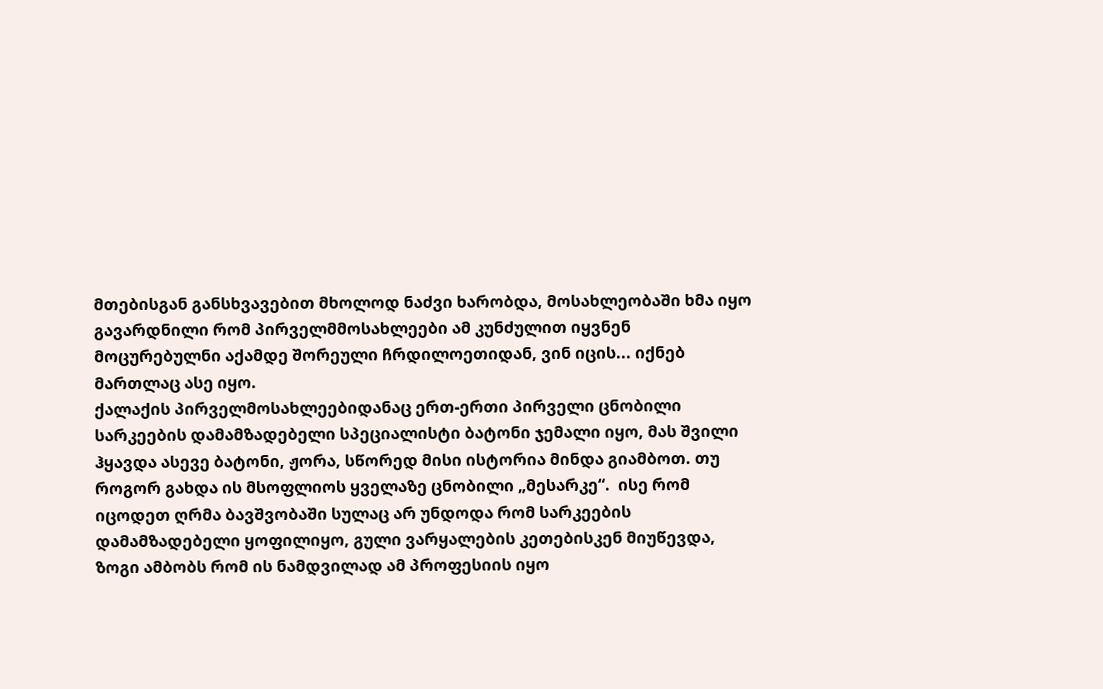მთებისგან განსხვავებით მხოლოდ ნაძვი ხარობდა, მოსახლეობაში ხმა იყო გავარდნილი რომ პირველმმოსახლეები ამ კუნძულით იყვნენ მოცურებულნი აქამდე შორეული ჩრდილოეთიდან, ვინ იცის... იქნებ მართლაც ასე იყო.
ქალაქის პირველმოსახლეებიდანაც ერთ-ერთი პირველი ცნობილი სარკეების დამამზადებელი სპეციალისტი ბატონი ჯემალი იყო, მას შვილი ჰყავდა ასევე ბატონი, ჟორა, სწორედ მისი ისტორია მინდა გიამბოთ. თუ როგორ გახდა ის მსოფლიოს ყველაზე ცნობილი „მესარკე“.  ისე რომ იცოდეთ ღრმა ბავშვობაში სულაც არ უნდოდა რომ სარკეების დამამზადებელი ყოფილიყო, გული ვარყალების კეთებისკენ მიუწევდა, ზოგი ამბობს რომ ის ნამდვილად ამ პროფესიის იყო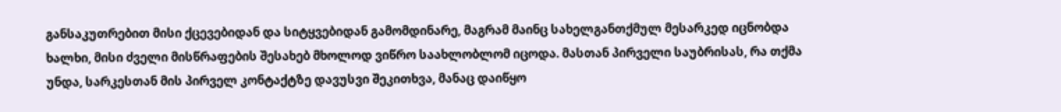განსაკუთრებით მისი ქცევებიდან და სიტყვებიდან გამომდინარე, მაგრამ მაინც სახელგანთქმულ მესარკედ იცნობდა ხალხი, მისი ძველი მისწრაფების შესახებ მხოლოდ ვიწრო საახლობლომ იცოდა. მასთან პირველი საუბრისას, რა თქმა უნდა, სარკესთან მის პირველ კონტაქტზე დავუსვი შეკითხვა, მანაც დაიწყო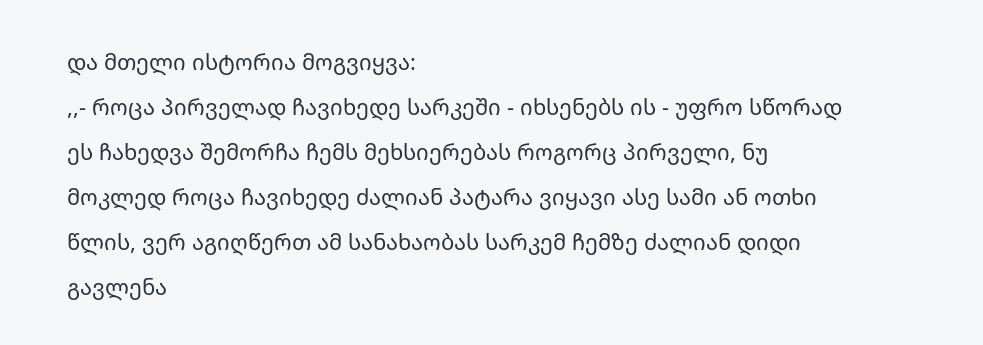და მთელი ისტორია მოგვიყვა:
,,- როცა პირველად ჩავიხედე სარკეში - იხსენებს ის - უფრო სწორად ეს ჩახედვა შემორჩა ჩემს მეხსიერებას როგორც პირველი, ნუ მოკლედ როცა ჩავიხედე ძალიან პატარა ვიყავი ასე სამი ან ოთხი წლის, ვერ აგიღწერთ ამ სანახაობას სარკემ ჩემზე ძალიან დიდი გავლენა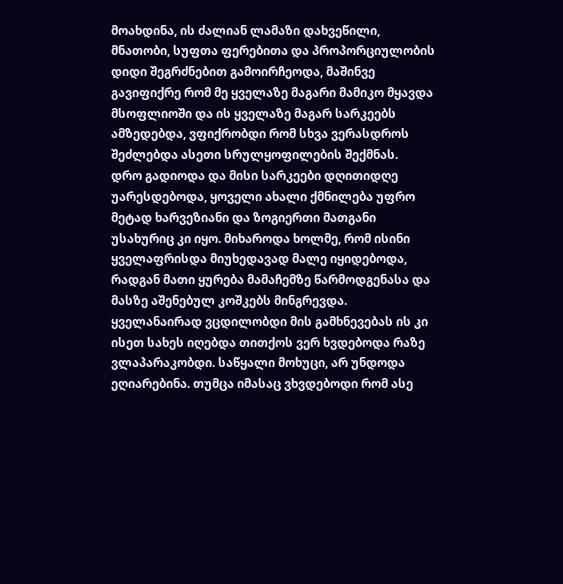მოახდინა, ის ძალიან ლამაზი დახვეწილი, მნათობი, სუფთა ფერებითა და პროპორციულობის დიდი შეგრძნებით გამოირჩეოდა, მაშინვე გავიფიქრე რომ მე ყველაზე მაგარი მამიკო მყავდა მსოფლიოში და ის ყველაზე მაგარ სარკეებს ამზედებდა, ვფიქრობდი რომ სხვა ვერასდროს შეძლებდა ასეთი სრულყოფილების შექმნას.
დრო გადიოდა და მისი სარკეები დღითიდღე უარესდებოდა, ყოველი ახალი ქმნილება უფრო მეტად ხარვეზიანი და ზოგიერთი მათგანი უსახურიც კი იყო. მიხაროდა ხოლმე, რომ ისინი ყველაფრისდა მიუხედავად მალე იყიდებოდა, რადგან მათი ყურება მამაჩემზე წარმოდგენასა და მასზე აშენებულ კოშკებს მინგრევდა. ყველანაირად ვცდილობდი მის გამხნევებას ის კი ისეთ სახეს იღებდა თითქოს ვერ ხვდებოდა რაზე ვლაპარაკობდი. საწყალი მოხუცი, არ უნდოდა ეღიარებინა. თუმცა იმასაც ვხვდებოდი რომ ასე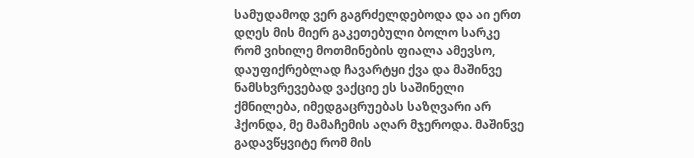სამუდამოდ ვერ გაგრძელდებოდა და აი ერთ დღეს მის მიერ გაკეთებული ბოლო სარკე რომ ვიხილე მოთმინების ფიალა ამევსო, დაუფიქრებლად ჩავარტყი ქვა და მაშინვე ნამსხვრევებად ვაქციე ეს საშინელი ქმნილება, იმედგაცრუებას საზღვარი არ ჰქონდა, მე მამაჩემის აღარ მჯეროდა. მაშინვე გადავწყვიტე რომ მის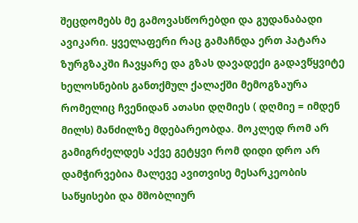შეცდომებს მე გამოვასწორებდი და გუდანაბადი ავიკარი. ყველაფერი რაც გამაჩნდა ერთ პატარა ზურგზაკში ჩავყარე და გზას დავადექი გადავწყვიტე ხელოსნების განთქმულ ქალაქში მემოგზაურა რომელიც ჩვენიდან ათასი დღმიეს ( დღმიე = იმდენ მილს) მანძილზე მდებარეობდა. მოკლედ რომ არ გამიგრძელდეს აქვე გეტყვი რომ დიდი დრო არ დამჭირვებია მალევე ავითვისე მესარკეობის საწყისები და მშობლიურ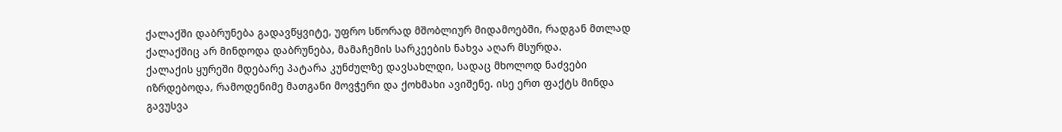ქალაქში დაბრუნება გადავწყვიტე, უფრო სწორად მშობლიურ მიდამოებში, რადგან მთლად ქალაქშიც არ მინდოდა დაბრუნება, მამაჩემის სარკეების ნახვა აღარ მსურდა.
ქალაქის ყურეში მდებარე პატარა კუნძულზე დავსახლდი, სადაც მხოლოდ ნაძვები იზრდებოდა, რამოდენიმე მათგანი მოვჭერი და ქოხმახი ავიშენე. ისე ერთ ფაქტს მინდა გავუსვა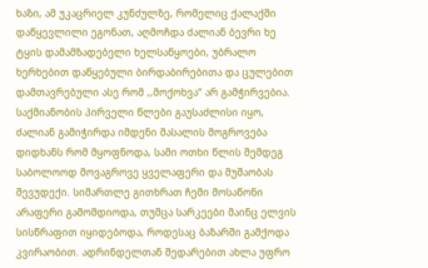ხაზი, ამ უკაცრიელ კუნძულზე, რომელიც ქალაქში დაწყევლილი ეგონათ, აღმოჩდა ძალიან ბევრი ხე ტყის დამამზადებელი ხელსაწყოები, უბრალო ხერხებით დაწყებული ბირდაბირებითა და ცულებით დამთავრებული ასე რომ ,,მოქოხვა“ არ გამჭირვებია. საქმიანობის პირველი წლები გაუსაძლისი იყო, ძალიან გამიჭირდა იმდენი მასალის მოგროვება დიდხანს რომ მყოფნოდა, სამი ოთხი წლის შემდეგ საბოლოოდ მოვაგროვე ყველაფერი და მუშაობას შევუდექი. სიმართლე გითხრათ ჩემი მოსაწონი არაფერი გამომდიოდა, თუმცა სარკეები მაინც ელვის სისწრაფით იყიდებოდა, როდესაც ბაზარში გამქოდა კვირაობით. ადრინდელთან შედარებით ახლა უფრო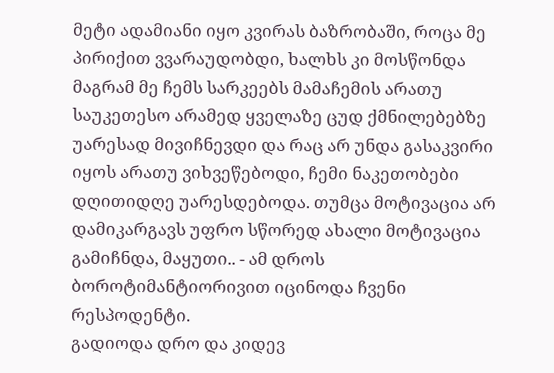მეტი ადამიანი იყო კვირას ბაზრობაში, როცა მე პირიქით ვვარაუდობდი, ხალხს კი მოსწონდა მაგრამ მე ჩემს სარკეებს მამაჩემის არათუ საუკეთესო არამედ ყველაზე ცუდ ქმნილებებზე უარესად მივიჩნევდი და რაც არ უნდა გასაკვირი იყოს არათუ ვიხვეწებოდი, ჩემი ნაკეთობები დღითიდღე უარესდებოდა. თუმცა მოტივაცია არ დამიკარგავს უფრო სწორედ ახალი მოტივაცია გამიჩნდა, მაყუთი.. - ამ დროს ბოროტიმანტიორივით იცინოდა ჩვენი რესპოდენტი.
გადიოდა დრო და კიდევ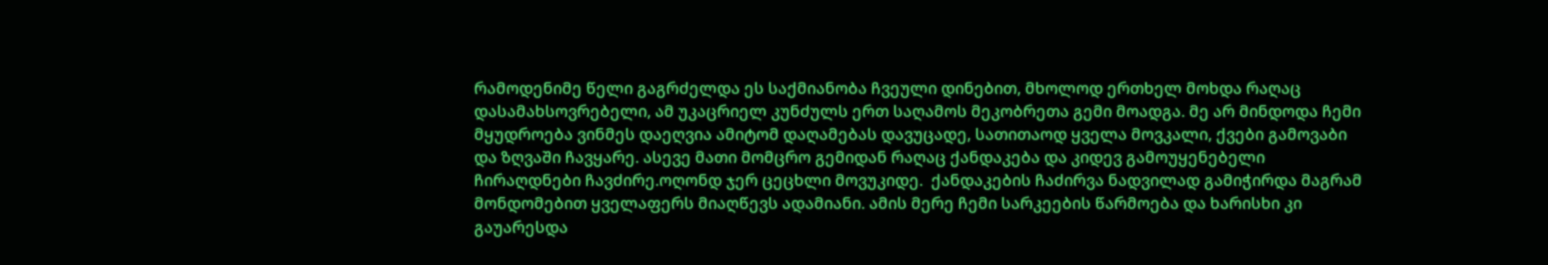რამოდენიმე წელი გაგრძელდა ეს საქმიანობა ჩვეული დინებით, მხოლოდ ერთხელ მოხდა რაღაც დასამახსოვრებელი, ამ უკაცრიელ კუნძულს ერთ საღამოს მეკობრეთა გემი მოადგა. მე არ მინდოდა ჩემი მყუდროება ვინმეს დაეღვია ამიტომ დაღამებას დავუცადე, სათითაოდ ყველა მოვკალი, ქვები გამოვაბი და ზღვაში ჩავყარე. ასევე მათი მომცრო გემიდან რაღაც ქანდაკება და კიდევ გამოუყენებელი ჩირაღდნები ჩავძირე.ოღონდ ჯერ ცეცხლი მოვუკიდე.  ქანდაკების ჩაძირვა ნადვილად გამიჭირდა მაგრამ მონდომებით ყველაფერს მიაღწევს ადამიანი. ამის მერე ჩემი სარკეების წარმოება და ხარისხი კი გაუარესდა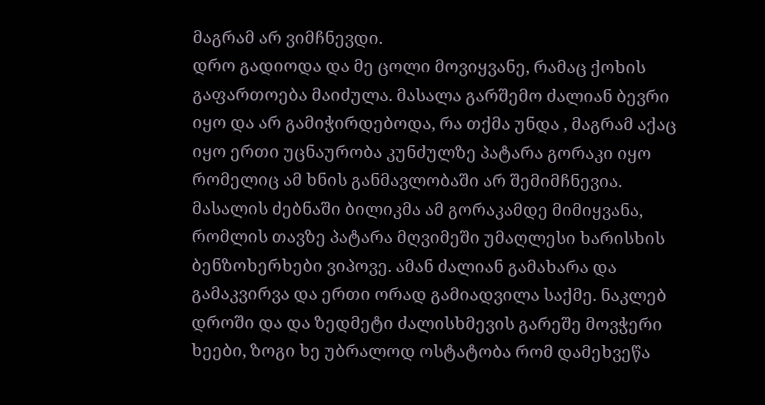მაგრამ არ ვიმჩნევდი.
დრო გადიოდა და მე ცოლი მოვიყვანე, რამაც ქოხის გაფართოება მაიძულა. მასალა გარშემო ძალიან ბევრი იყო და არ გამიჭირდებოდა, რა თქმა უნდა , მაგრამ აქაც იყო ერთი უცნაურობა კუნძულზე პატარა გორაკი იყო რომელიც ამ ხნის განმავლობაში არ შემიმჩნევია. მასალის ძებნაში ბილიკმა ამ გორაკამდე მიმიყვანა, რომლის თავზე პატარა მღვიმეში უმაღლესი ხარისხის ბენზოხერხები ვიპოვე. ამან ძალიან გამახარა და გამაკვირვა და ერთი ორად გამიადვილა საქმე. ნაკლებ დროში და და ზედმეტი ძალისხმევის გარეშე მოვჭერი ხეები, ზოგი ხე უბრალოდ ოსტატობა რომ დამეხვეწა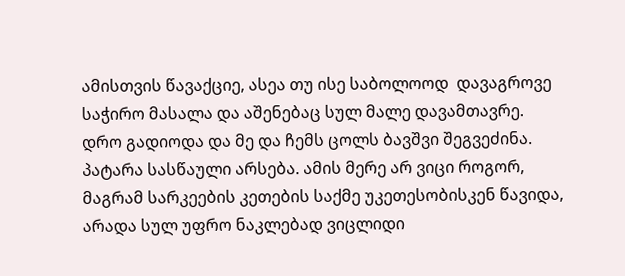ამისთვის წავაქციე, ასეა თუ ისე საბოლოოდ  დავაგროვე საჭირო მასალა და აშენებაც სულ მალე დავამთავრე.
დრო გადიოდა და მე და ჩემს ცოლს ბავშვი შეგვეძინა. პატარა სასწაული არსება. ამის მერე არ ვიცი როგორ, მაგრამ სარკეების კეთების საქმე უკეთესობისკენ წავიდა, არადა სულ უფრო ნაკლებად ვიცლიდი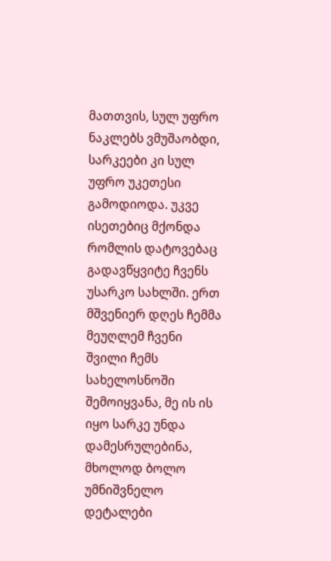მათთვის, სულ უფრო ნაკლებს ვმუშაობდი, სარკეები კი სულ უფრო უკეთესი გამოდიოდა. უკვე ისეთებიც მქონდა რომლის დატოვებაც გადავწყვიტე ჩვენს უსარკო სახლში. ერთ მშვენიერ დღეს ჩემმა მეუღლემ ჩვენი შვილი ჩემს სახელოსნოში შემოიყვანა, მე ის ის იყო სარკე უნდა დამესრულებინა, მხოლოდ ბოლო უმნიშვნელო დეტალები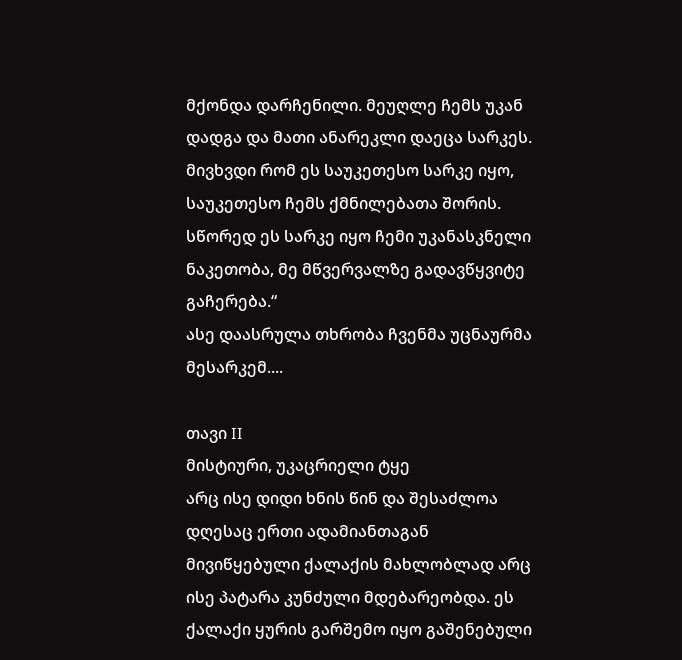მქონდა დარჩენილი. მეუღლე ჩემს უკან დადგა და მათი ანარეკლი დაეცა სარკეს. მივხვდი რომ ეს საუკეთესო სარკე იყო, საუკეთესო ჩემს ქმნილებათა შორის. სწორედ ეს სარკე იყო ჩემი უკანასკნელი ნაკეთობა, მე მწვერვალზე გადავწყვიტე გაჩერება.“
ასე დაასრულა თხრობა ჩვენმა უცნაურმა მესარკემ....

თავი II
მისტიური, უკაცრიელი ტყე
არც ისე დიდი ხნის წინ და შესაძლოა დღესაც ერთი ადამიანთაგან მივიწყებული ქალაქის მახლობლად არც ისე პატარა კუნძული მდებარეობდა. ეს ქალაქი ყურის გარშემო იყო გაშენებული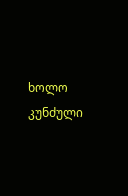ხოლო კუნძული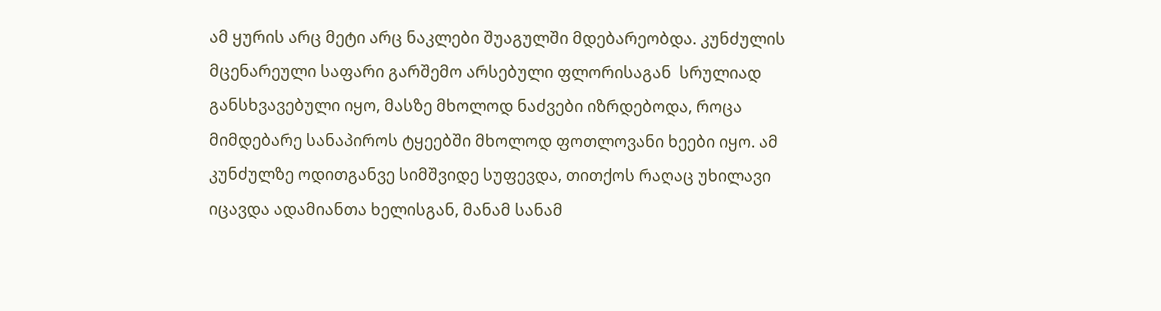ამ ყურის არც მეტი არც ნაკლები შუაგულში მდებარეობდა. კუნძულის მცენარეული საფარი გარშემო არსებული ფლორისაგან  სრულიად განსხვავებული იყო, მასზე მხოლოდ ნაძვები იზრდებოდა, როცა მიმდებარე სანაპიროს ტყეებში მხოლოდ ფოთლოვანი ხეები იყო. ამ კუნძულზე ოდითგანვე სიმშვიდე სუფევდა, თითქოს რაღაც უხილავი იცავდა ადამიანთა ხელისგან, მანამ სანამ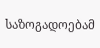საზოგადოებამ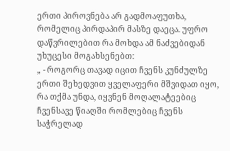ერთი პიროვნება არ გადმოაფუთხა, რომელიც პირდაპირ მასზე დაეცა. უფრო დაწვრილებით რა მოხდა ამ ნაძვებიდან უხუცესი მოგახსენებთ:
„ - როგორც თავად იცით ჩვენს კუნძულზე ერთი შეხედვით ყველაფერი მშვიდათ იყო, რა თქმა უნდა, იყვნენ მოღალატეებიც  ჩვენსავე წიაღში რომლებიც ჩვენს საჭრელად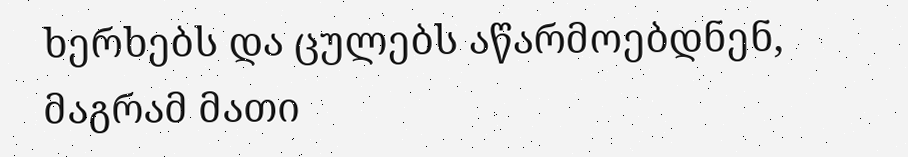ხერხებს და ცულებს აწარმოებდნენ, მაგრამ მათი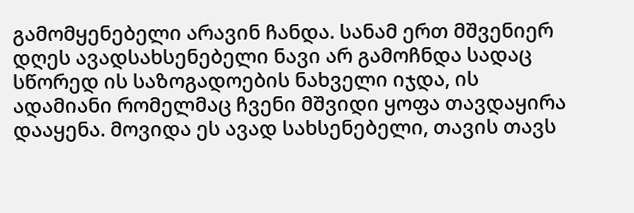გამომყენებელი არავინ ჩანდა. სანამ ერთ მშვენიერ დღეს ავადსახსენებელი ნავი არ გამოჩნდა სადაც სწორედ ის საზოგადოების ნახველი იჯდა, ის ადამიანი რომელმაც ჩვენი მშვიდი ყოფა თავდაყირა დააყენა. მოვიდა ეს ავად სახსენებელი, თავის თავს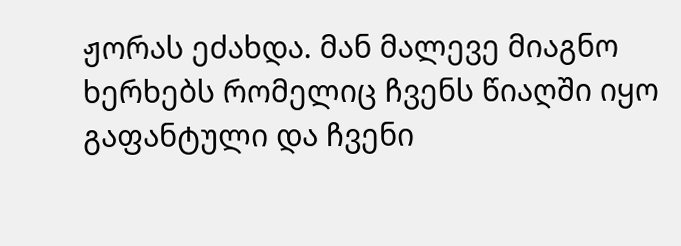ჟორას ეძახდა. მან მალევე მიაგნო ხერხებს რომელიც ჩვენს წიაღში იყო გაფანტული და ჩვენი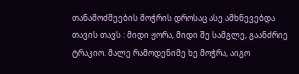თანამოძმეების მოჭრის დროსაც ასე ამხნევებდა თავის თავს : მიდი ჟორა, მიდი შე სამგლე, გაანძრიე ტრაკიო. მალე რამოდენიმე ხე მოჭრა, აიგო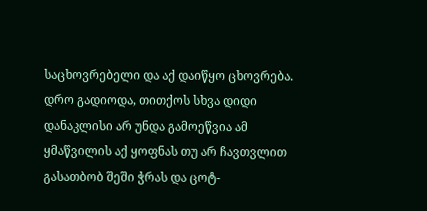საცხოვრებელი და აქ დაიწყო ცხოვრება.
დრო გადიოდა, თითქოს სხვა დიდი დანაკლისი არ უნდა გამოეწვია ამ ყმაწვილის აქ ყოფნას თუ არ ჩავთვლით გასათბობ შეში ჭრას და ცოტ-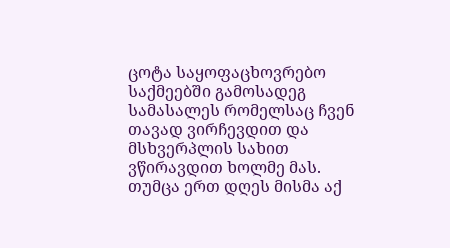ცოტა საყოფაცხოვრებო საქმეებში გამოსადეგ სამასალეს რომელსაც ჩვენ თავად ვირჩევდით და მსხვერპლის სახით ვწირავდით ხოლმე მას. თუმცა ერთ დღეს მისმა აქ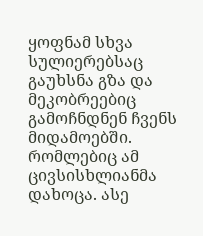ყოფნამ სხვა სულიერებსაც გაუხსნა გზა და მეკობრეებიც გამოჩნდნენ ჩვენს მიდამოებში. რომლებიც ამ ცივსისხლიანმა დახოცა. ასე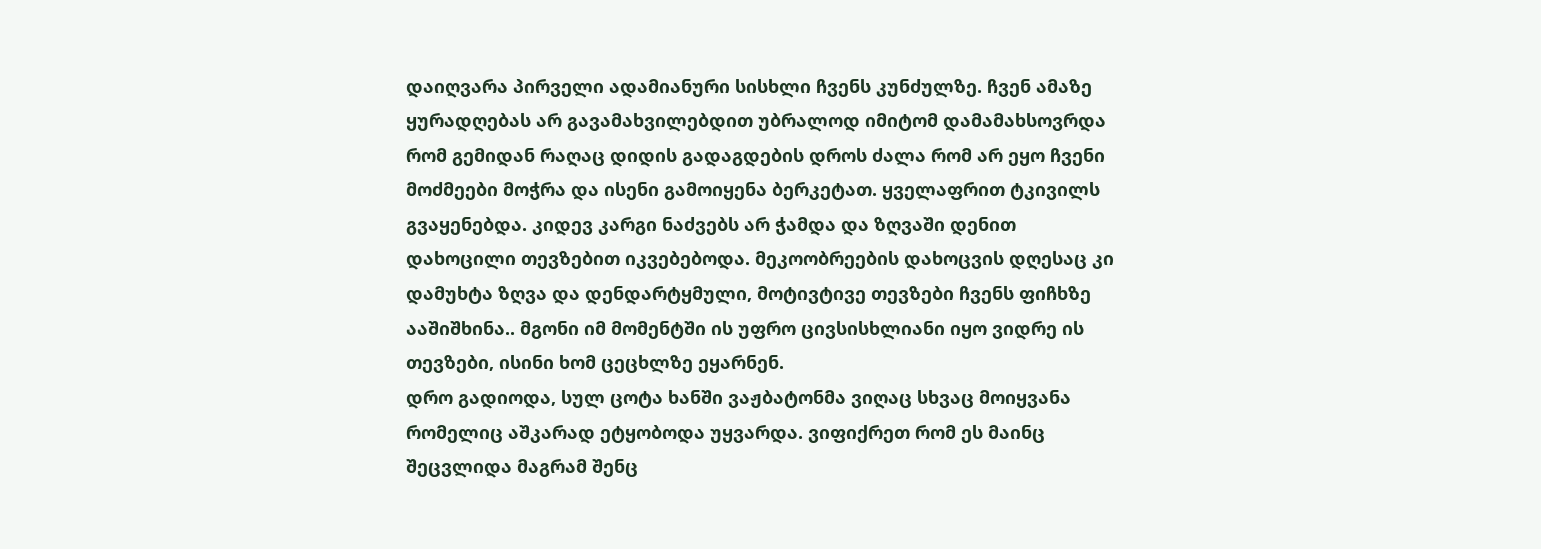დაიღვარა პირველი ადამიანური სისხლი ჩვენს კუნძულზე. ჩვენ ამაზე ყურადღებას არ გავამახვილებდით უბრალოდ იმიტომ დამამახსოვრდა რომ გემიდან რაღაც დიდის გადაგდების დროს ძალა რომ არ ეყო ჩვენი მოძმეები მოჭრა და ისენი გამოიყენა ბერკეტათ. ყველაფრით ტკივილს გვაყენებდა. კიდევ კარგი ნაძვებს არ ჭამდა და ზღვაში დენით დახოცილი თევზებით იკვებებოდა. მეკოობრეების დახოცვის დღესაც კი დამუხტა ზღვა და დენდარტყმული, მოტივტივე თევზები ჩვენს ფიჩხზე ააშიშხინა.. მგონი იმ მომენტში ის უფრო ცივსისხლიანი იყო ვიდრე ის თევზები, ისინი ხომ ცეცხლზე ეყარნენ.
დრო გადიოდა, სულ ცოტა ხანში ვაჟბატონმა ვიღაც სხვაც მოიყვანა რომელიც აშკარად ეტყობოდა უყვარდა. ვიფიქრეთ რომ ეს მაინც შეცვლიდა მაგრამ შენც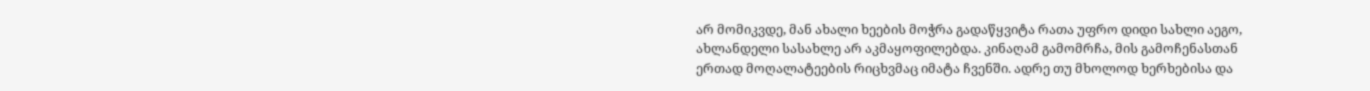არ მომიკვდე, მან ახალი ხეების მოჭრა გადაწყვიტა რათა უფრო დიდი სახლი აეგო, ახლანდელი სასახლე არ აკმაყოფილებდა. კინაღამ გამომრჩა, მის გამოჩენასთან ერთად მოღალატეების რიცხვმაც იმატა ჩვენში. ადრე თუ მხოლოდ ხერხებისა და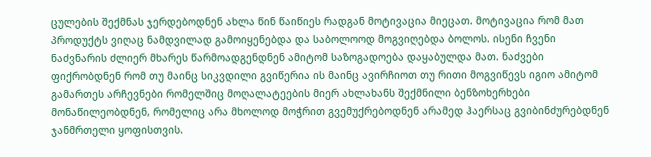ცულების შექმნას ჯერდებოდნენ ახლა წინ წაიწიეს რადგან მოტივაცია მიეცათ. მოტივაცია რომ მათ პროდუქტს ვიღაც ნამდვილად გამოიყენებდა და საბოლოოდ მოგვიღებდა ბოლოს. ისენი ჩვენი ნაძვნარის ძლიერ მხარეს წარმოადგენდნენ ამიტომ საზოგადოება დაყაბულდა მათ. ნაძვები ფიქრობდნენ რომ თუ მაინც სიკვდილი გვიწერია ის მაინც ავირჩიოთ თუ რითი მოგვიწევს იგიო ამიტომ გამართეს არჩევნები რომელშიც მოღალატეების მიერ ახლახანს შექმნილი ბენზოხერხები მონაწილეობდნენ, რომელიც არა მხოლოდ მოჭრით გვემუქრებოდნენ არამედ ჰაერსაც გვიბინძურებდნენ ჯანმრთელი ყოფისთვის.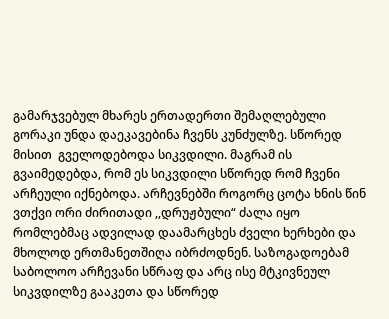გამარჯვებულ მხარეს ერთადერთი შემაღლებული გორაკი უნდა დაეკავებინა ჩვენს კუნძულზე. სწორედ მისით  გველოდებოდა სიკვდილი. მაგრამ ის გვაიმედებდა, რომ ეს სიკვდილი სწორედ რომ ჩვენი არჩეული იქნებოდა. არჩევნებში როგორც ცოტა ხნის წინ ვთქვი ორი ძირითადი ,,დრუჟბული“ ძალა იყო რომლებმაც ადვილად დაამარცხეს ძველი ხერხები და მხოლოდ ერთმანეთშიღა იბრძოდნენ. საზოგადოებამ საბოლოო არჩევანი სწრაფ და არც ისე მტკივნეულ სიკვდილზე გააკეთა და სწორედ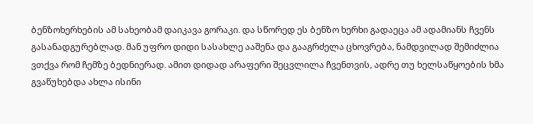ბენზოხერხების ამ სახეობამ დაიკავა გორაკი. და სწორედ ეს ბენზო ხერხი გადაეცა ამ ადამიანს ჩვენს გასანადგურებლად. მან უფრო დიდი სასახლე ააშენა და გააგრძელა ცხოვრება, ნამდვილად შემიძლია ვთქვა რომ ჩემზე ბედნიერად. ამით დიდად არაფერი შეცვლილა ჩვენთვის, ადრე თუ ხელსაწყოების ხმა გვაწუხებდა ახლა ისინი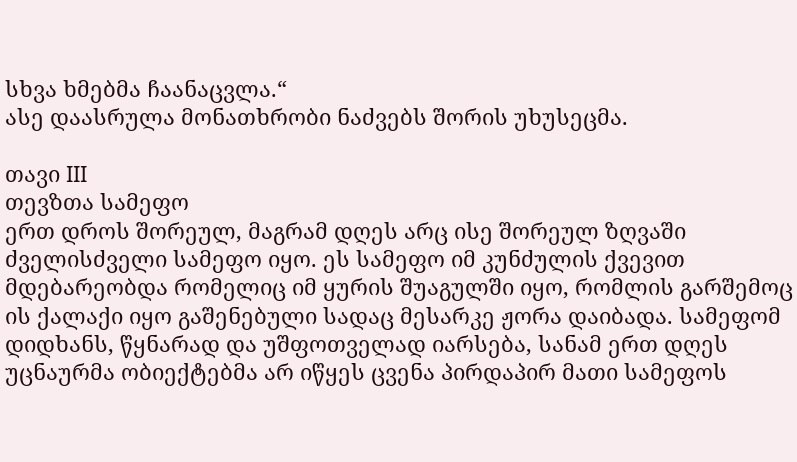სხვა ხმებმა ჩაანაცვლა.“
ასე დაასრულა მონათხრობი ნაძვებს შორის უხუსეცმა.

თავი III
თევზთა სამეფო
ერთ დროს შორეულ, მაგრამ დღეს არც ისე შორეულ ზღვაში ძველისძველი სამეფო იყო. ეს სამეფო იმ კუნძულის ქვევით მდებარეობდა რომელიც იმ ყურის შუაგულში იყო, რომლის გარშემოც ის ქალაქი იყო გაშენებული სადაც მესარკე ჟორა დაიბადა. სამეფომ  დიდხანს, წყნარად და უშფოთველად იარსება, სანამ ერთ დღეს უცნაურმა ობიექტებმა არ იწყეს ცვენა პირდაპირ მათი სამეფოს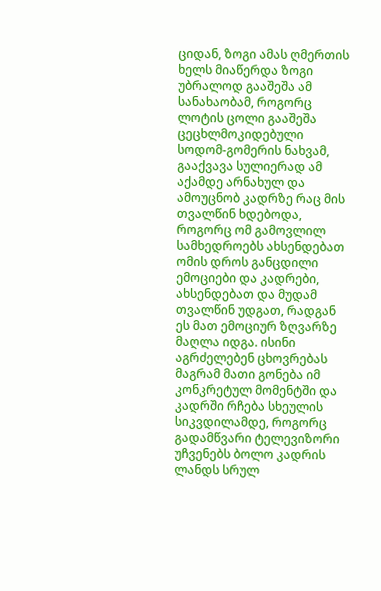ციდან, ზოგი ამას ღმერთის ხელს მიაწერდა ზოგი უბრალოდ გააშეშა ამ სანახაობამ, როგორც ლოტის ცოლი გააშეშა ცეცხლმოკიდებული სოდომ-გომერის ნახვამ, გააქვავა სულიერად ამ აქამდე არნახულ და ამოუცნობ კადრზე რაც მის თვალწინ ხდებოდა, როგორც ომ გამოვლილ სამხედროებს ახსენდებათ ომის დროს განცდილი ემოციები და კადრები, ახსენდებათ და მუდამ თვალწინ უდგათ, რადგან ეს მათ ემოციურ ზღვარზე მაღლა იდგა. ისინი აგრძელებენ ცხოვრებას მაგრამ მათი გონება იმ კონკრეტულ მომენტში და კადრში რჩება სხეულის სიკვდილამდე, როგორც გადამწვარი ტელევიზორი უჩვენებს ბოლო კადრის ლანდს სრულ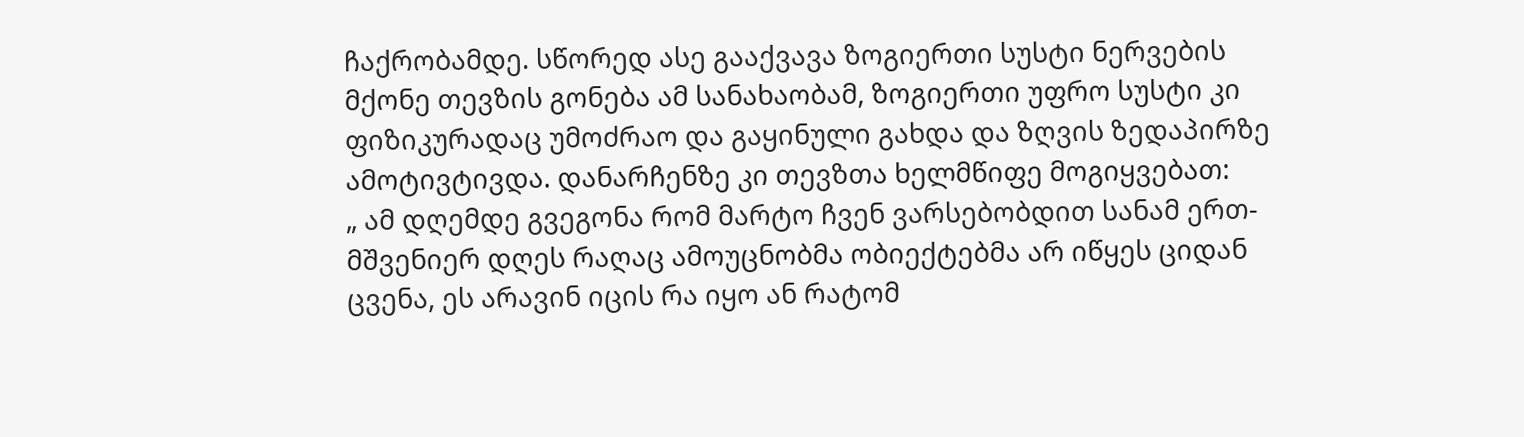ჩაქრობამდე. სწორედ ასე გააქვავა ზოგიერთი სუსტი ნერვების მქონე თევზის გონება ამ სანახაობამ, ზოგიერთი უფრო სუსტი კი  ფიზიკურადაც უმოძრაო და გაყინული გახდა და ზღვის ზედაპირზე ამოტივტივდა. დანარჩენზე კი თევზთა ხელმწიფე მოგიყვებათ:
„ ამ დღემდე გვეგონა რომ მარტო ჩვენ ვარსებობდით სანამ ერთ-მშვენიერ დღეს რაღაც ამოუცნობმა ობიექტებმა არ იწყეს ციდან ცვენა, ეს არავინ იცის რა იყო ან რატომ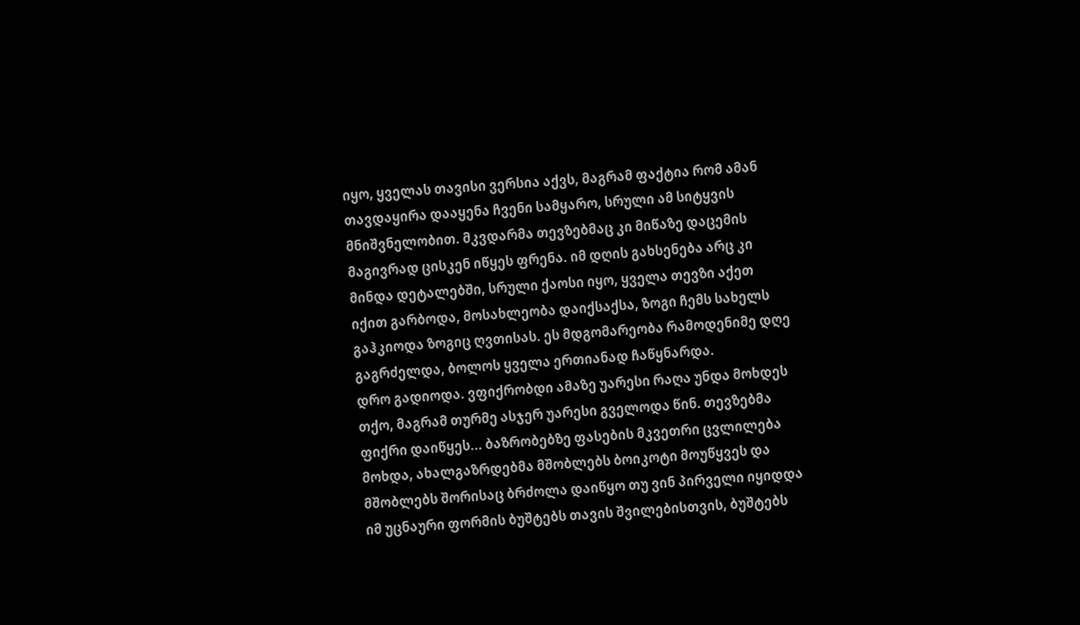იყო, ყველას თავისი ვერსია აქვს, მაგრამ ფაქტია რომ ამან თავდაყირა დააყენა ჩვენი სამყარო, სრული ამ სიტყვის მნიშვნელობით. მკვდარმა თევზებმაც კი მიწაზე დაცემის მაგივრად ცისკენ იწყეს ფრენა. იმ დღის გახსენება არც კი მინდა დეტალებში, სრული ქაოსი იყო, ყველა თევზი აქეთ იქით გარბოდა, მოსახლეობა დაიქსაქსა, ზოგი ჩემს სახელს გაჰკიოდა ზოგიც ღვთისას. ეს მდგომარეობა რამოდენიმე დღე გაგრძელდა, ბოლოს ყველა ერთიანად ჩაწყნარდა.
დრო გადიოდა. ვფიქრობდი ამაზე უარესი რაღა უნდა მოხდეს თქო, მაგრამ თურმე ასჯერ უარესი გველოდა წინ. თევზებმა ფიქრი დაიწყეს... ბაზრობებზე ფასების მკვეთრი ცვლილება მოხდა, ახალგაზრდებმა მშობლებს ბოიკოტი მოუწყვეს და მშობლებს შორისაც ბრძოლა დაიწყო თუ ვინ პირველი იყიდდა იმ უცნაური ფორმის ბუშტებს თავის შვილებისთვის, ბუშტებს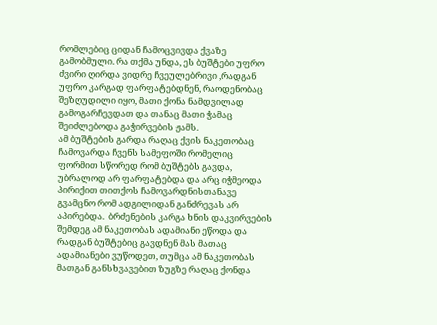რომლებიც ციდან ჩამოცვივდა ქვაზე გამობმული. რა თქმა უნდა, ეს ბუშტები უფრო ძვირი ღირდა ვიდრე ჩვეულებრივი ,რადგან უფრო კარგად ფარფატებდნენ, რაოდენობაც შეზღუდილი იყო, მათი ქონა ნამდვილად გამოგარჩევდათ და თანაც მათი ჭამაც შეიძლებოდა გაჭირვების ჟამს.
ამ ბუშტების გარდა რაღაც ქვის ნაკეთობაც ჩამოვარდა ჩვენს სამეფოში რომელიც ფორმით სწორედ რომ ბუშტებს გავდა, უბრალოდ არ ფარფატებდა და არც იჭმეოდა პირიქით თითქოს ჩამოვარდნისთანავე გვამცნო რომ ადგილიდან განძრევას არ აპირებდა.  ბრძენების კარგა ხნის დაკვირვების შემდეგ ამ ნაკეთობას ადამიანი ეწოდა და რადგან ბუშტებიც გავდნენ მას მათაც ადამიანები ვუწოდეთ, თუმცა ამ ნაკეთობას მათგან განსხვავებით ზუგზე რაღაც ქონდა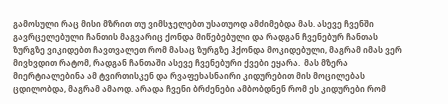გამოსული რაც მისი მზრით თუ ვიმსჯელებთ უსათუოდ ამძიმებდა მას. ასევე ჩვენში გავრცელებული ჩანთის მაგვარიც ქონდა მიწებებული და რადგან ჩვენებურ ჩანთას ზურგზე ვიკიდებთ ჩავთვალეთ რომ მასაც ზურგზე ჰქონდა მოკიდებული, მაგრამ იმას ვერ მივხვდით რატომ, რადგან ჩანთაში ასევე ჩვენებური ქვები ეყარა.  მას მზერა მიერტიალებინა ამ ტვირთისკენ და რვაფეხასნაირი კიდურებით მის მოცილებას ცდილობდა, მაგრამ ამაოდ. არადა ჩვენი ბრძენები ამბობდნენ რომ ეს კიდურები რომ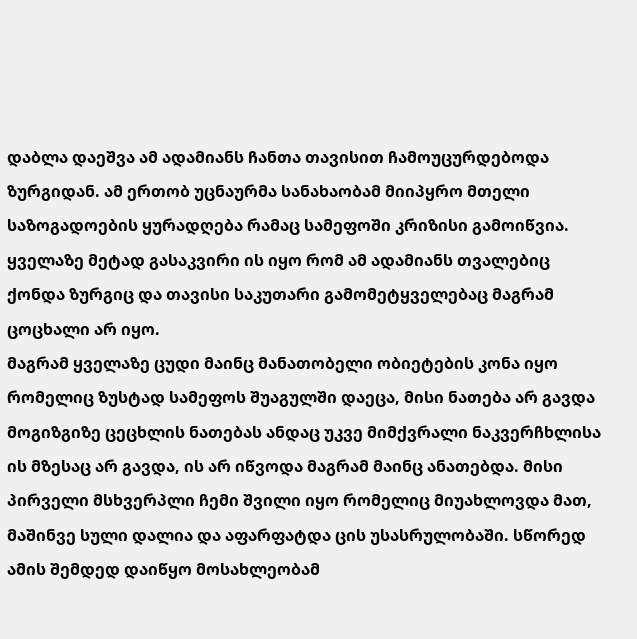დაბლა დაეშვა ამ ადამიანს ჩანთა თავისით ჩამოუცურდებოდა ზურგიდან. ამ ერთობ უცნაურმა სანახაობამ მიიპყრო მთელი საზოგადოების ყურადღება რამაც სამეფოში კრიზისი გამოიწვია. ყველაზე მეტად გასაკვირი ის იყო რომ ამ ადამიანს თვალებიც ქონდა ზურგიც და თავისი საკუთარი გამომეტყველებაც მაგრამ ცოცხალი არ იყო.
მაგრამ ყველაზე ცუდი მაინც მანათობელი ობიეტების კონა იყო რომელიც ზუსტად სამეფოს შუაგულში დაეცა, მისი ნათება არ გავდა მოგიზგიზე ცეცხლის ნათებას ანდაც უკვე მიმქვრალი ნაკვერჩხლისა ის მზესაც არ გავდა, ის არ იწვოდა მაგრამ მაინც ანათებდა. მისი პირველი მსხვერპლი ჩემი შვილი იყო რომელიც მიუახლოვდა მათ, მაშინვე სული დალია და აფარფატდა ცის უსასრულობაში. სწორედ ამის შემდედ დაიწყო მოსახლეობამ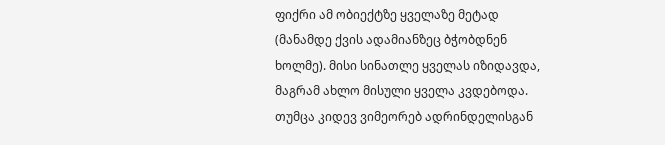ფიქრი ამ ობიექტზე ყველაზე მეტად (მანამდე ქვის ადამიანზეც ბჭობდნენ ხოლმე). მისი სინათლე ყველას იზიდავდა, მაგრამ ახლო მისული ყველა კვდებოდა. თუმცა კიდევ ვიმეორებ ადრინდელისგან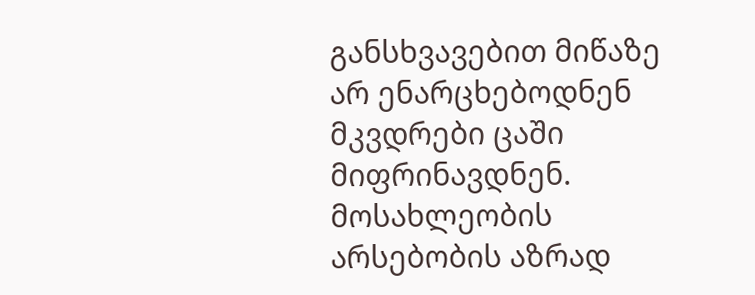განსხვავებით მიწაზე არ ენარცხებოდნენ მკვდრები ცაში მიფრინავდნენ. მოსახლეობის არსებობის აზრად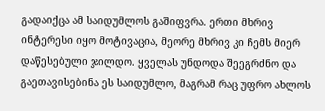გადაიქცა ამ საიდუმლოს გაშიფვრა. ერთი მხრივ ინტერესი იყო მოტივაცია, მეორე მხრივ კი ჩემს მიერ დაწესებული ჯილდო. ყველას უნდოდა შეეგრძნო და გაეთავისებინა ეს საიდუმლო, მაგრამ რაც უფრო ახლოს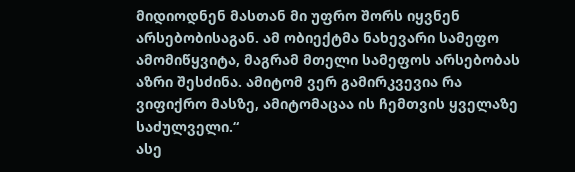მიდიოდნენ მასთან მი უფრო შორს იყვნენ არსებობისაგან. ამ ობიექტმა ნახევარი სამეფო ამომიწყვიტა, მაგრამ მთელი სამეფოს არსებობას აზრი შესძინა. ამიტომ ვერ გამირკვევია რა ვიფიქრო მასზე, ამიტომაცაა ის ჩემთვის ყველაზე საძულველი.“
ასე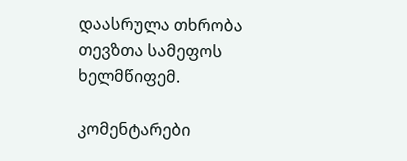დაასრულა თხრობა თევზთა სამეფოს ხელმწიფემ.

კომენტარები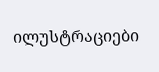ილუსტრაციები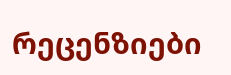რეცენზიები